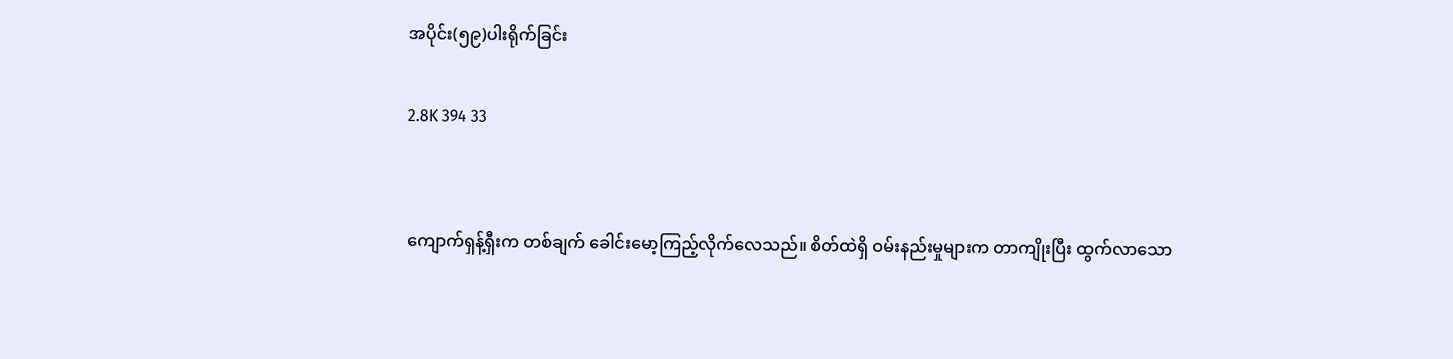အပိုင်း(၅၉)ပါးရိုက်ခြင်း

2.8K 394 33


ကျောက်ရှန့်ရှီးက တစ်ချက် ခေါင်းမော့ကြည့်လိုက်လေသည်။ စိတ်ထဲရှိ ဝမ်းနည်းမှုများက တာကျိုးပြီး ထွက်လာသော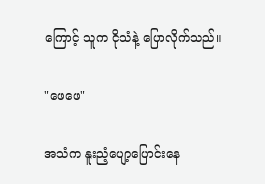ကြောင့် သူက ငိုသံနဲ့ ပြောလိုက်သည်။

"ဖေဖေ"

အသံက နူးညံ့ပျော့ပြောင်းနေ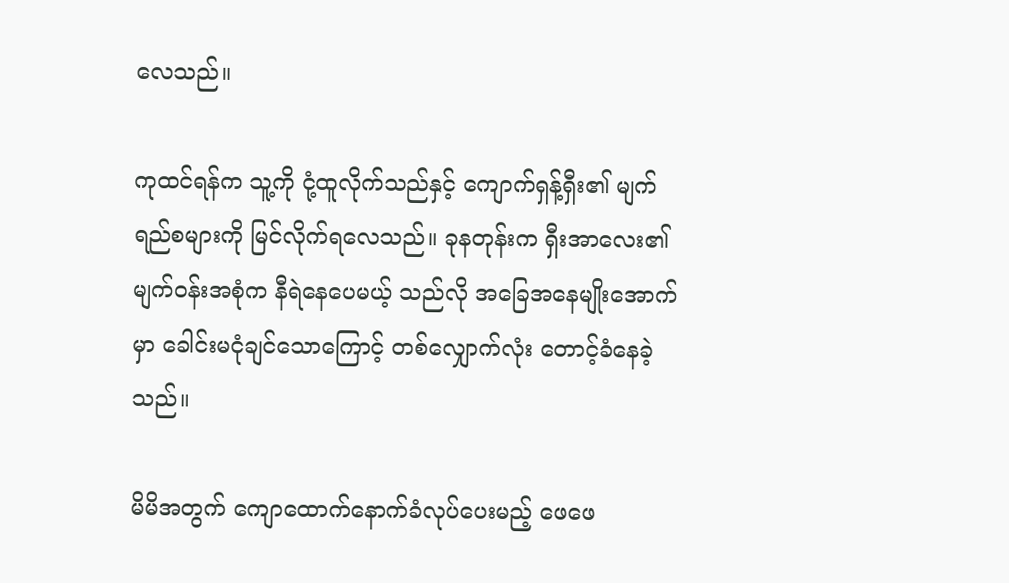လေသည်။

ကုထင်ရန်က သူ့ကို ငုံ့ထူလိုက်သည်နှင့် ကျောက်ရှန့်ရှီး၏ မျက်ရည်စများကို မြင်လိုက်ရလေသည်။ ခုနတုန်းက ရှီးအာလေး၏ မျက်ဝန်းအစုံက နီရဲနေပေမယ့် သည်လို အခြေအနေမျိုးအောက်မှာ ခေါင်းမငုံချင်သောကြောင့် တစ်လျှောက်လုံး တောင့်ခံနေခဲ့သည်။

မိမိအတွက် ကျောထောက်နောက်ခံလုပ်ပေးမည့် ဖေဖေ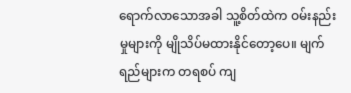ရောက်လာသောအခါ သူ့စိတ်ထဲက ဝမ်းနည်းမှုများကို မျိုသိပ်မထားနိုင်တော့ပေ။ မျက်ရည်များက တရစပ် ကျ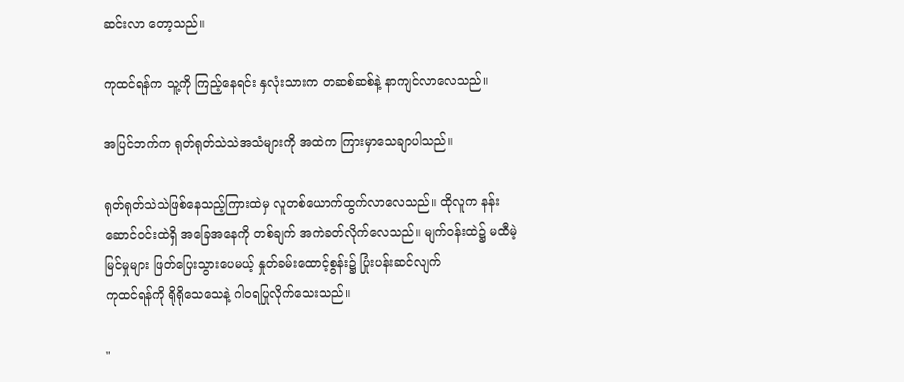ဆင်းလာ‌ တော့သည်။

ကုထင်ရန်က သူ့ကို ကြည့်နေရင်း နှလုံးသားက တဆစ်ဆစ်နဲ့ နာကျင်လာလေသည်။

အပြင်ဘက်က ရုတ်ရုတ်သဲသဲအသံများကို အထဲက ကြားမှာသေချာပါသည်။

ရုတ်ရုတ်သဲသဲဖြစ်နေသည့်ကြားထဲမှ လူတစ်ယောက်ထွက်လာလေသည်။ ထိုလူက နန်းဆောင်ဝင်းထဲရှိ အခြေအနေကို တစ်ချက် အကဲခတ်လိုက်လေသည်။ မျက်ဝန်းထဲ၌ မထီမဲ့မြင်မှုများ ဖြတ်ပြေးသွားပေမယ့် နှုတ်ခမ်းထောင့်စွန်း၌ ပြုံးပန်းဆင်လျက်
ကုထင်ရန်ကို ရိုရိုသေသေနဲ့ ဂါဝရပြုလိုက်သေးသည်။

"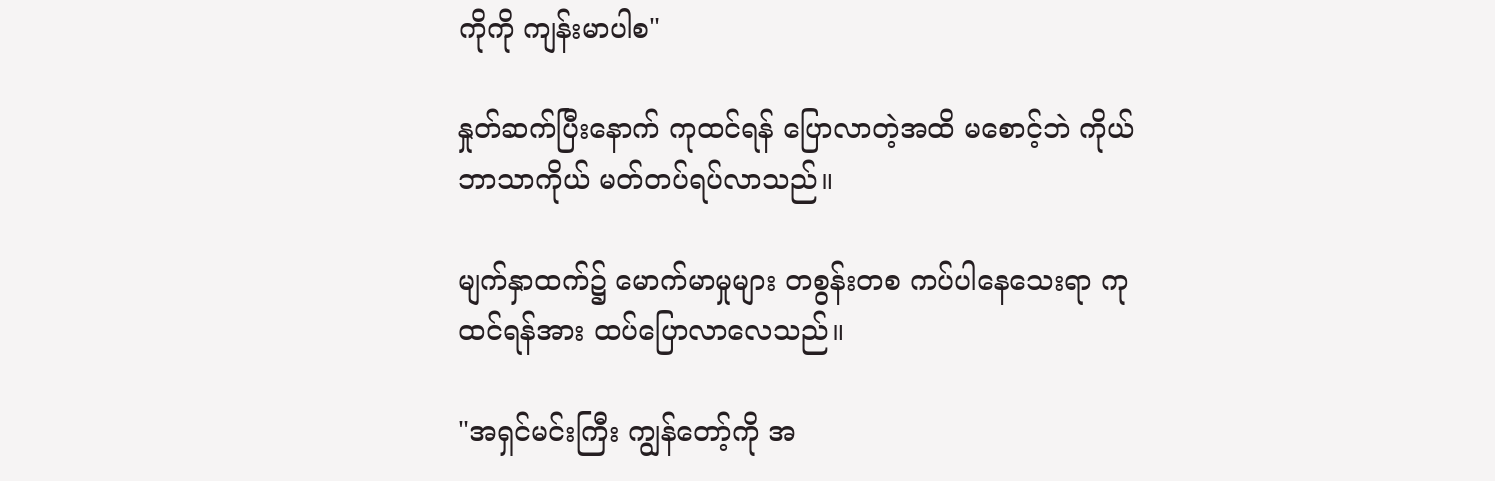ကိုကို ကျန်းမာပါစ"

နှုတ်ဆက်ပြီးနောက် ကုထင်ရန် ပြောလာတဲ့အထိ မစောင့်ဘဲ ကိုယ်ဘာသာကိုယ် မတ်တပ်ရပ်လာသည်။

မျက်နှာထက်၌ မောက်မာမှုများ တစွန်းတစ ကပ်ပါနေသေးရာ ကုထင်ရန်အား ထပ်ပြောလာလေသည်။

"အရှင်မင်းကြီး ကျွန်တော့်ကို အ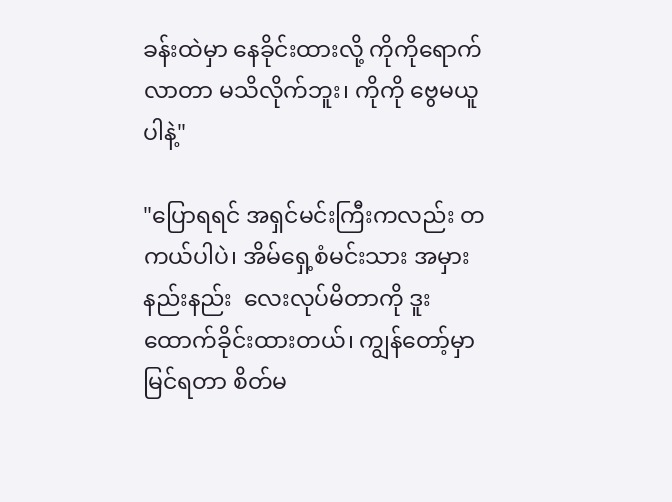ခန်းထဲမှာ နေခိုင်းထားလို့ ကိုကိုရောက်လာတာ မသိလိုက်ဘူး၊ ကိုကို ဗွေမယူပါနဲ့"

"ပြောရရင် အရှင်မင်းကြီးကလည်း တကယ်ပါပဲ၊ အိမ်ရှေ့စံမင်းသား အမှားနည်းနည်း  လေးလုပ်မိတာကို ဒူးထောက်ခိုင်းထားတယ်၊ ကျွန်တော့်မှာ မြင်ရတာ စိတ်မ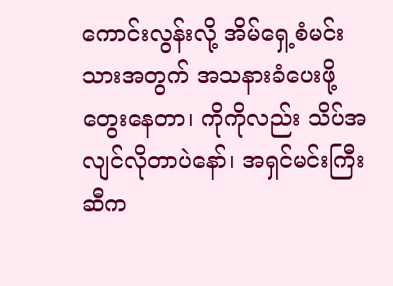ကောင်းလွန်းလို့ အိမ်ရှေ့စံမင်းသားအတွက် အသနားခံပေးဖို့တွေးနေတာ၊ ကိုကိုလည်း သိပ်အလျင်လိုတာပဲနော်၊ အရှင်မင်းကြီးဆီက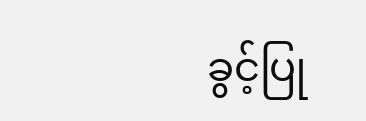ခွင့်ပြု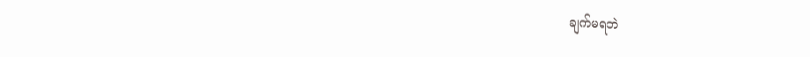ချက်မရဘဲ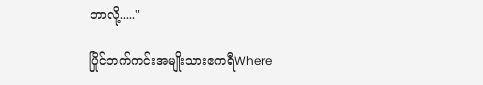ဘာလို့....."

ပြိုင်ဘက်ကင်းအမျိုးသားဧကရီWhere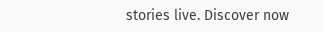stories live. Discover now